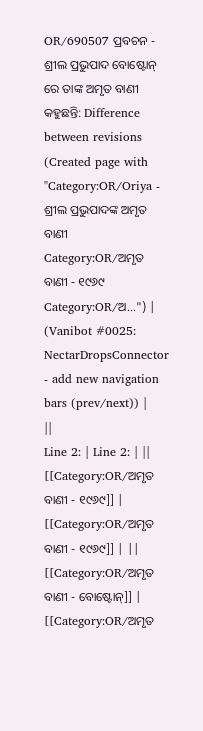OR/690507 ପ୍ରବଚନ - ଶ୍ରୀଲ ପ୍ରଭୁପାଦ ବୋଷ୍ଟୋନ୍ ରେ ତାଙ୍କ ଅମୃତ ବାଣୀ କହୁଛନ୍ତି: Difference between revisions
(Created page with "Category:OR/Oriya - ଶ୍ରୀଲ ପ୍ରଭୁପାଦଙ୍କ ଅମୃତ ବାଣୀ Category:OR/ଅମୃତ ବାଣୀ - ୧୯୬୯ Category:OR/ଅ...") |
(Vanibot #0025: NectarDropsConnector - add new navigation bars (prev/next)) |
||
Line 2: | Line 2: | ||
[[Category:OR/ଅମୃତ ବାଣୀ - ୧୯୬୯]] | [[Category:OR/ଅମୃତ ବାଣୀ - ୧୯୬୯]] | ||
[[Category:OR/ଅମୃତ ବାଣୀ - ବୋଷ୍ଟୋନ୍]] | [[Category:OR/ଅମୃତ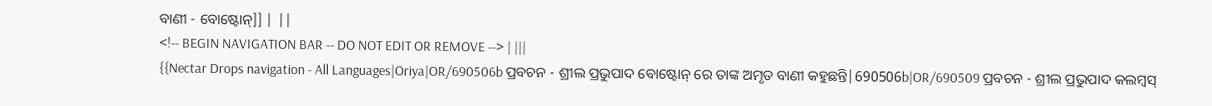ବାଣୀ - ବୋଷ୍ଟୋନ୍]] | ||
<!-- BEGIN NAVIGATION BAR -- DO NOT EDIT OR REMOVE --> | |||
{{Nectar Drops navigation - All Languages|Oriya|OR/690506b ପ୍ରବଚନ - ଶ୍ରୀଲ ପ୍ରଭୁପାଦ ବୋଷ୍ଟୋନ୍ ରେ ତାଙ୍କ ଅମୃତ ବାଣୀ କହୁଛନ୍ତି|690506b|OR/690509 ପ୍ରବଚନ - ଶ୍ରୀଲ ପ୍ରଭୁପାଦ କଲମ୍ବସ୍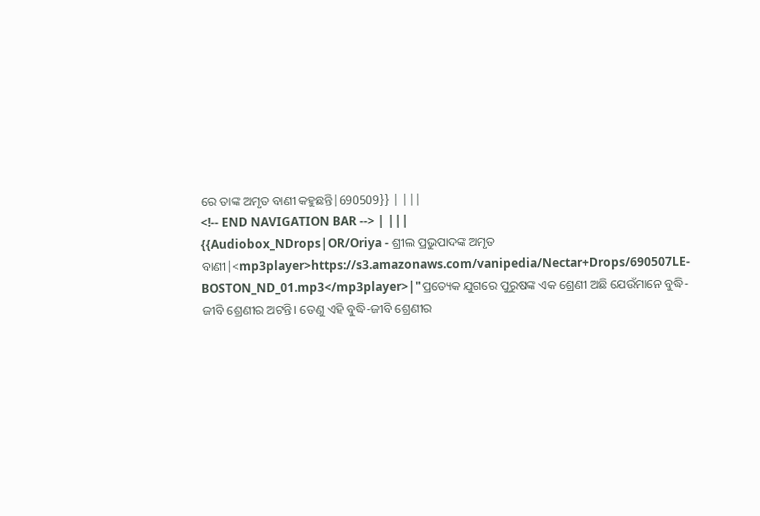ରେ ତାଙ୍କ ଅମୃତ ବାଣୀ କହୁଛନ୍ତି|690509}} | |||
<!-- END NAVIGATION BAR --> | |||
{{Audiobox_NDrops|OR/Oriya - ଶ୍ରୀଲ ପ୍ରଭୁପାଦଙ୍କ ଅମୃତ ବାଣୀ|<mp3player>https://s3.amazonaws.com/vanipedia/Nectar+Drops/690507LE-BOSTON_ND_01.mp3</mp3player>|"ପ୍ରତ୍ୟେକ ଯୁଗରେ ପୁରୁଷଙ୍କ ଏକ ଶ୍ରେଣୀ ଅଛି ଯେଉଁମାନେ ବୁଦ୍ଧି-ଜୀବି ଶ୍ରେଣୀର ଅଟନ୍ତି। ତେଣୁ ଏହି ବୁଦ୍ଧି-ଜୀବି ଶ୍ରେଣୀର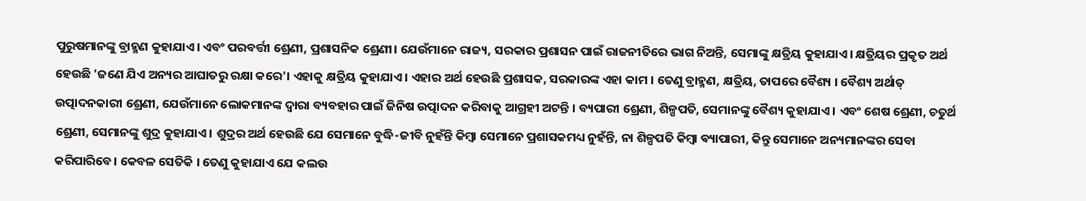ପୁରୁଷମାନଙ୍କୁ ବ୍ରାହ୍ମଣ କୁହାଯାଏ। ଏବଂ ପରବର୍ତ୍ତୀ ଶ୍ରେଣୀ, ପ୍ରଶାସନିକ ଶ୍ରେଣୀ। ଯେଉଁମାନେ ରାଜ୍ୟ, ସରକାର ପ୍ରଶାସନ ପାଇଁ ରାଜନୀତିରେ ଭାଗ ନିଅନ୍ତି, ସେମାଙ୍କୁ କ୍ଷତ୍ରିୟ କୁହାଯାଏ। କ୍ଷତ୍ରିୟର ପ୍ରକୃତ ଅର୍ଥ ହେଉଛି 'ଜଣେ ଯିଏ ଅନ୍ୟର ଆଘାତରୁ ରକ୍ଷା କରେ'। ଏହାକୁ କ୍ଷତ୍ରିୟ କୁହାଯାଏ। ଏହାର ଅର୍ଥ ହେଉଛି ପ୍ରଶାସକ, ସରକାରଙ୍କ ଏହା କାମ । ତେଣୁ ବ୍ରାହ୍ମଣ, କ୍ଷତ୍ରିୟ, ତାପରେ ବୈଶ୍ୟ । ବୈଶ୍ୟ ଅର୍ଥାତ୍ ଉତ୍ପାଦନକାରୀ ଶ୍ରେଣୀ, ଯେଉଁମାନେ ଲୋକମାନଙ୍କ ଦ୍ୱାରା ବ୍ୟବହାର ପାଇଁ ଜିନିଷ ଉତ୍ପାଦନ କରିବାକୁ ଆଗ୍ରହୀ ଅଟନ୍ତି । ବ୍ୟପାରୀ ଶ୍ରେଣୀ, ଶିଳ୍ପପତି, ସେମାନଙ୍କୁ ବୈଶ୍ୟ କୁହାଯାଏ । ଏବଂ ଶେଷ ଶ୍ରେଣୀ, ଚତୁର୍ଥ ଶ୍ରେଣୀ, ସେମାନଙ୍କୁ ଶୁଦ୍ର କୁହାଯାଏ । ଶୁଦ୍ରର ଅର୍ଥ ହେଉଛି ଯେ ସେମାନେ ବୁଦ୍ଧି-ଜୀବି ନୁହଁନ୍ତି କିମ୍ବା ସେମାନେ ପ୍ରଶାସକମଧ୍ୟ ନୁହଁନ୍ତି, ନା ଶିଳ୍ପପତି କିମ୍ବା ଵ୍ୟାପାରୀ, କିନ୍ତୁ ସେମାନେ ଅନ୍ୟମାନଙ୍କର ସେବା କରିପାରିବେ। କେବଳ ସେତିକି । ତେଣୁ କୁହାଯାଏ ଯେ କଲଉ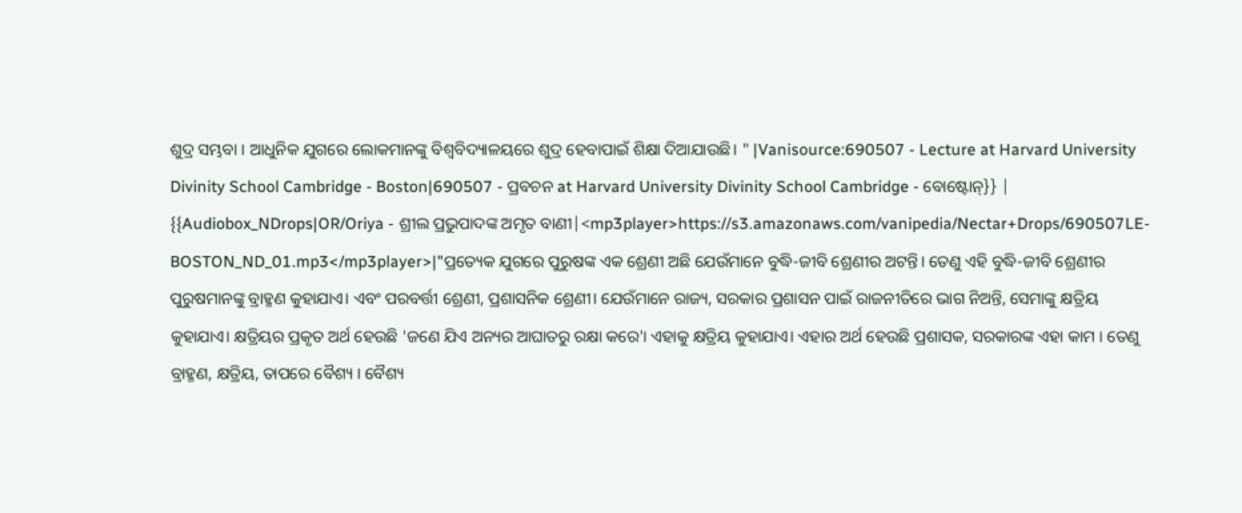ଶୁଦ୍ର ସମ୍ଭବା । ଆଧୁନିକ ଯୁଗରେ ଲୋକମାନଙ୍କୁ ବିଶ୍ୱବିଦ୍ୟାଳୟରେ ଶୁଦ୍ର ହେବାପାଇଁ ଶିକ୍ଷା ଦିଆଯାଉଛି। " |Vanisource:690507 - Lecture at Harvard University Divinity School Cambridge - Boston|690507 - ପ୍ରବଚନ at Harvard University Divinity School Cambridge - ବୋଷ୍ଟୋନ୍}} | {{Audiobox_NDrops|OR/Oriya - ଶ୍ରୀଲ ପ୍ରଭୁପାଦଙ୍କ ଅମୃତ ବାଣୀ|<mp3player>https://s3.amazonaws.com/vanipedia/Nectar+Drops/690507LE-BOSTON_ND_01.mp3</mp3player>|"ପ୍ରତ୍ୟେକ ଯୁଗରେ ପୁରୁଷଙ୍କ ଏକ ଶ୍ରେଣୀ ଅଛି ଯେଉଁମାନେ ବୁଦ୍ଧି-ଜୀବି ଶ୍ରେଣୀର ଅଟନ୍ତି। ତେଣୁ ଏହି ବୁଦ୍ଧି-ଜୀବି ଶ୍ରେଣୀର ପୁରୁଷମାନଙ୍କୁ ବ୍ରାହ୍ମଣ କୁହାଯାଏ। ଏବଂ ପରବର୍ତ୍ତୀ ଶ୍ରେଣୀ, ପ୍ରଶାସନିକ ଶ୍ରେଣୀ। ଯେଉଁମାନେ ରାଜ୍ୟ, ସରକାର ପ୍ରଶାସନ ପାଇଁ ରାଜନୀତିରେ ଭାଗ ନିଅନ୍ତି, ସେମାଙ୍କୁ କ୍ଷତ୍ରିୟ କୁହାଯାଏ। କ୍ଷତ୍ରିୟର ପ୍ରକୃତ ଅର୍ଥ ହେଉଛି 'ଜଣେ ଯିଏ ଅନ୍ୟର ଆଘାତରୁ ରକ୍ଷା କରେ'। ଏହାକୁ କ୍ଷତ୍ରିୟ କୁହାଯାଏ। ଏହାର ଅର୍ଥ ହେଉଛି ପ୍ରଶାସକ, ସରକାରଙ୍କ ଏହା କାମ । ତେଣୁ ବ୍ରାହ୍ମଣ, କ୍ଷତ୍ରିୟ, ତାପରେ ବୈଶ୍ୟ । ବୈଶ୍ୟ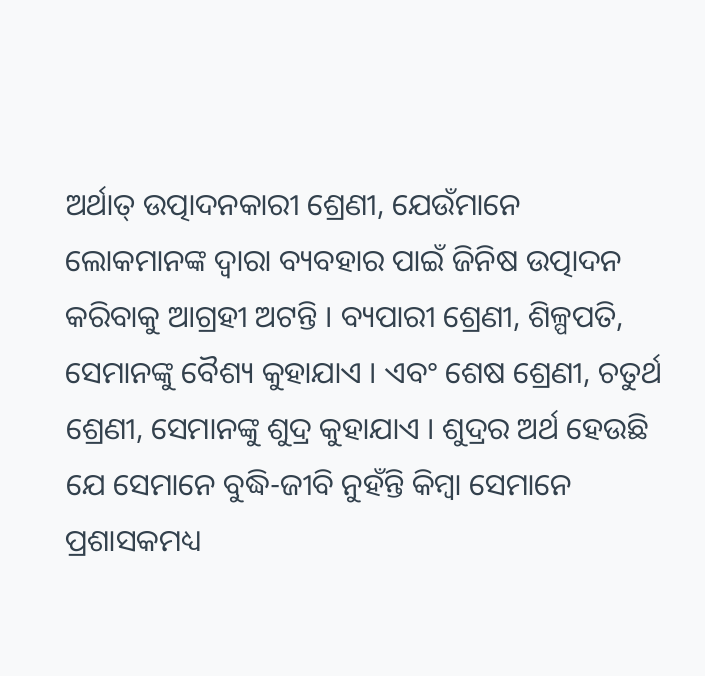ଅର୍ଥାତ୍ ଉତ୍ପାଦନକାରୀ ଶ୍ରେଣୀ, ଯେଉଁମାନେ ଲୋକମାନଙ୍କ ଦ୍ୱାରା ବ୍ୟବହାର ପାଇଁ ଜିନିଷ ଉତ୍ପାଦନ କରିବାକୁ ଆଗ୍ରହୀ ଅଟନ୍ତି । ବ୍ୟପାରୀ ଶ୍ରେଣୀ, ଶିଳ୍ପପତି, ସେମାନଙ୍କୁ ବୈଶ୍ୟ କୁହାଯାଏ । ଏବଂ ଶେଷ ଶ୍ରେଣୀ, ଚତୁର୍ଥ ଶ୍ରେଣୀ, ସେମାନଙ୍କୁ ଶୁଦ୍ର କୁହାଯାଏ । ଶୁଦ୍ରର ଅର୍ଥ ହେଉଛି ଯେ ସେମାନେ ବୁଦ୍ଧି-ଜୀବି ନୁହଁନ୍ତି କିମ୍ବା ସେମାନେ ପ୍ରଶାସକମଧ୍ୟ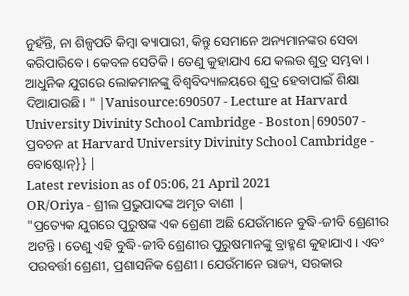ନୁହଁନ୍ତି, ନା ଶିଳ୍ପପତି କିମ୍ବା ଵ୍ୟାପାରୀ, କିନ୍ତୁ ସେମାନେ ଅନ୍ୟମାନଙ୍କର ସେବା କରିପାରିବେ। କେବଳ ସେତିକି । ତେଣୁ କୁହାଯାଏ ଯେ କଲଉ ଶୁଦ୍ର ସମ୍ଭବା । ଆଧୁନିକ ଯୁଗରେ ଲୋକମାନଙ୍କୁ ବିଶ୍ୱବିଦ୍ୟାଳୟରେ ଶୁଦ୍ର ହେବାପାଇଁ ଶିକ୍ଷା ଦିଆଯାଉଛି। " |Vanisource:690507 - Lecture at Harvard University Divinity School Cambridge - Boston|690507 - ପ୍ରବଚନ at Harvard University Divinity School Cambridge - ବୋଷ୍ଟୋନ୍}} |
Latest revision as of 05:06, 21 April 2021
OR/Oriya - ଶ୍ରୀଲ ପ୍ରଭୁପାଦଙ୍କ ଅମୃତ ବାଣୀ |
"ପ୍ରତ୍ୟେକ ଯୁଗରେ ପୁରୁଷଙ୍କ ଏକ ଶ୍ରେଣୀ ଅଛି ଯେଉଁମାନେ ବୁଦ୍ଧି-ଜୀବି ଶ୍ରେଣୀର ଅଟନ୍ତି। ତେଣୁ ଏହି ବୁଦ୍ଧି-ଜୀବି ଶ୍ରେଣୀର ପୁରୁଷମାନଙ୍କୁ ବ୍ରାହ୍ମଣ କୁହାଯାଏ। ଏବଂ ପରବର୍ତ୍ତୀ ଶ୍ରେଣୀ, ପ୍ରଶାସନିକ ଶ୍ରେଣୀ। ଯେଉଁମାନେ ରାଜ୍ୟ, ସରକାର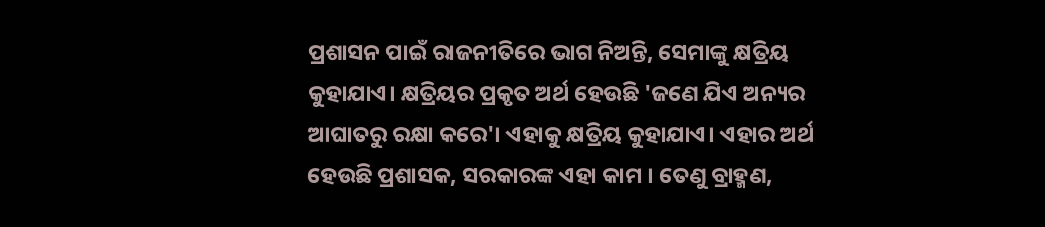ପ୍ରଶାସନ ପାଇଁ ରାଜନୀତିରେ ଭାଗ ନିଅନ୍ତି, ସେମାଙ୍କୁ କ୍ଷତ୍ରିୟ କୁହାଯାଏ। କ୍ଷତ୍ରିୟର ପ୍ରକୃତ ଅର୍ଥ ହେଉଛି 'ଜଣେ ଯିଏ ଅନ୍ୟର ଆଘାତରୁ ରକ୍ଷା କରେ'। ଏହାକୁ କ୍ଷତ୍ରିୟ କୁହାଯାଏ। ଏହାର ଅର୍ଥ ହେଉଛି ପ୍ରଶାସକ, ସରକାରଙ୍କ ଏହା କାମ । ତେଣୁ ବ୍ରାହ୍ମଣ,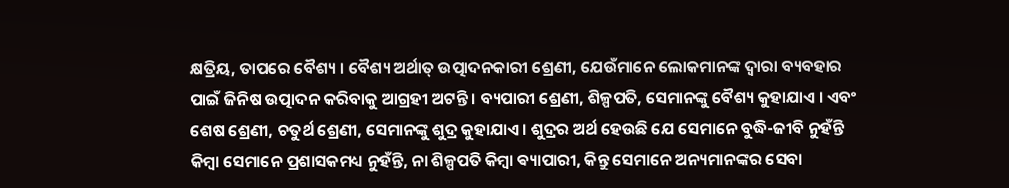କ୍ଷତ୍ରିୟ, ତାପରେ ବୈଶ୍ୟ । ବୈଶ୍ୟ ଅର୍ଥାତ୍ ଉତ୍ପାଦନକାରୀ ଶ୍ରେଣୀ, ଯେଉଁମାନେ ଲୋକମାନଙ୍କ ଦ୍ୱାରା ବ୍ୟବହାର ପାଇଁ ଜିନିଷ ଉତ୍ପାଦନ କରିବାକୁ ଆଗ୍ରହୀ ଅଟନ୍ତି । ବ୍ୟପାରୀ ଶ୍ରେଣୀ, ଶିଳ୍ପପତି, ସେମାନଙ୍କୁ ବୈଶ୍ୟ କୁହାଯାଏ । ଏବଂ ଶେଷ ଶ୍ରେଣୀ, ଚତୁର୍ଥ ଶ୍ରେଣୀ, ସେମାନଙ୍କୁ ଶୁଦ୍ର କୁହାଯାଏ । ଶୁଦ୍ରର ଅର୍ଥ ହେଉଛି ଯେ ସେମାନେ ବୁଦ୍ଧି-ଜୀବି ନୁହଁନ୍ତି କିମ୍ବା ସେମାନେ ପ୍ରଶାସକମଧ୍ୟ ନୁହଁନ୍ତି, ନା ଶିଳ୍ପପତି କିମ୍ବା ଵ୍ୟାପାରୀ, କିନ୍ତୁ ସେମାନେ ଅନ୍ୟମାନଙ୍କର ସେବା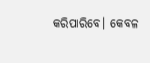କରିପାରିବେ। କେବଳ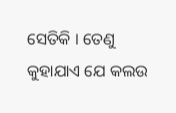ସେତିକି । ତେଣୁ କୁହାଯାଏ ଯେ କଲଉ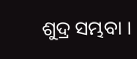ଶୁଦ୍ର ସମ୍ଭବା ।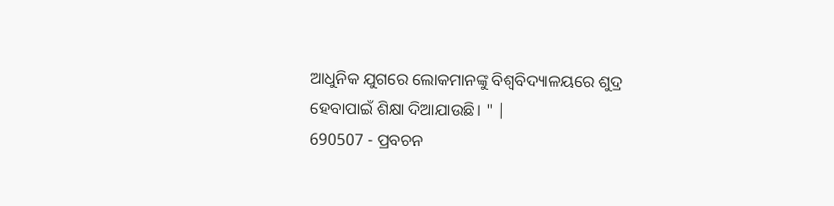ଆଧୁନିକ ଯୁଗରେ ଲୋକମାନଙ୍କୁ ବିଶ୍ୱବିଦ୍ୟାଳୟରେ ଶୁଦ୍ର ହେବାପାଇଁ ଶିକ୍ଷା ଦିଆଯାଉଛି। " |
690507 - ପ୍ରବଚନ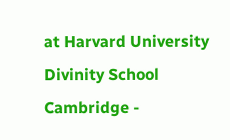at Harvard University Divinity School Cambridge -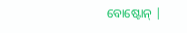ବୋଷ୍ଟୋନ୍ |